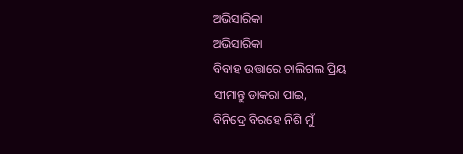ଅଭିସାରିକା
ଅଭିସାରିକା
ବିବାହ ଉତ୍ତାରେ ଚାଲିଗଲ ପ୍ରିୟ
ସୀମାନ୍ତୁ ଡାକରା ପାଇ,
ବିନିଦ୍ରେ ବିରହେ ନିଶି ମୁଁ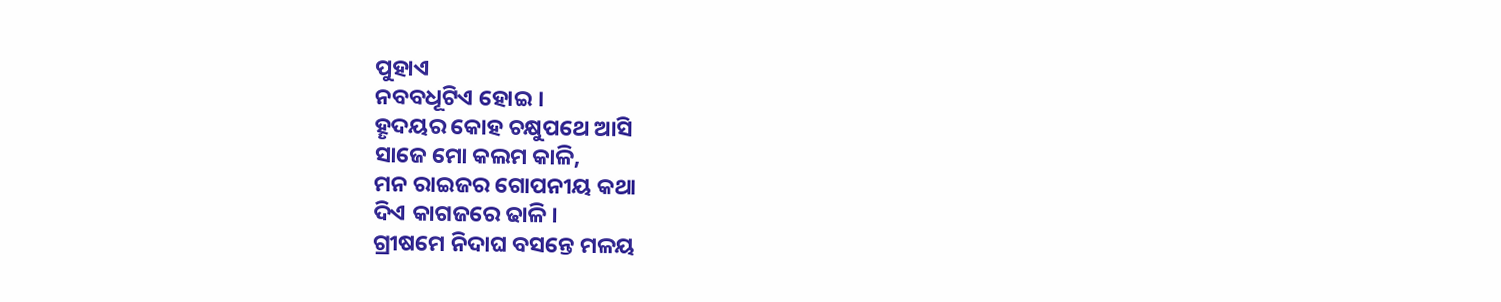ପୁହାଏ
ନବବଧୂଟିଏ ହୋଇ ।
ହୄଦୟର କୋହ ଚକ୍ଷୁପଥେ ଆସି
ସାଜେ ମୋ କଲମ କାଳି,
ମନ ରାଇଜର ଗୋପନୀୟ କଥା
ଦିଏ କାଗଜରେ ଢାଳି ।
ଗ୍ରୀଷମେ ନିଦାଘ ବସନ୍ତେ ମଳୟ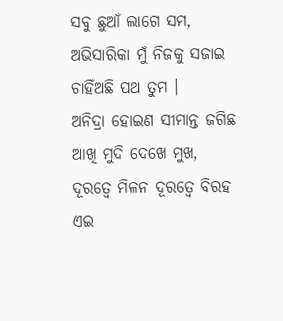ସବୁ ଛୁଆଁ ଲାଗେ ସମ,
ଅଭିସାରିକା ମୁଁ ନିଜକୁ ସଜାଇ
ଚାହିଁଅଛି ପଥ ତୁମ ।
ଅନିଦ୍ରା ହୋଇଣ ସୀମାନ୍ତ ଜଗିଛ
ଆଖି ମୁଦି ଦେଖେ ମୁଖ,
ଦୂରତ୍ଵେ ମିଳନ ଦୂରତ୍ଵେ ବିରହ
ଏଇ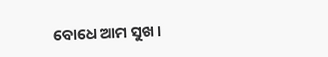ବୋଧେ ଆମ ସୁଖ ।